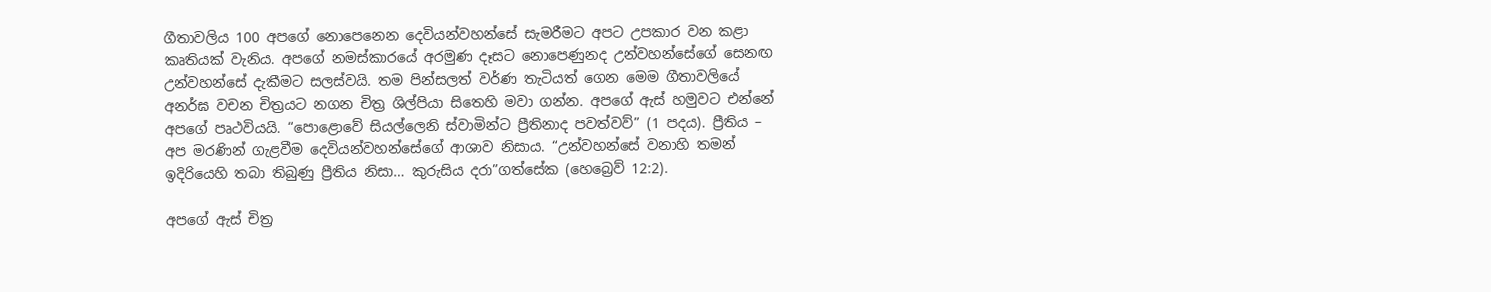ගීතාවලිය 100 අපගේ නොපෙනෙන දෙවියන්වහන්සේ සැමරීමට අපට උපකාර වන කළා කෘතියක් වැනිය. අපගේ නමස්කාරයේ අරමුණ දෑසට නොපෙණුනද උන්වහන්සේගේ සෙනඟ උන්වහන්සේ දැකීමට සලස්වයි. තම පින්සලත් වර්ණ තැටියත් ගෙන මෙම ගීතාවලියේ අනර්ඝ වචන චිත්‍රයට නගන චිත්‍ර ශිල්පියා සිතෙහි මවා ගන්න. අපගේ ඇස් හමුවට එන්නේ අපගේ පෘථවියයි. “පොළොවේ සියල්ලෙනි ස්වාමින්ට ප්‍රීතිනාද පවත්වව්” (1 පදය). ප්‍රීතිය – අප මරණින් ගැළවීම දෙවියන්වහන්සේගේ ආශාව නිසාය. “උන්වහන්සේ වනාහි තමන් ඉදිරියෙහි තබා තිබුණු ප්‍රීතිය නිසා… කුරුසිය දරා”ගත්සේක (හෙබ්‍රෙව් 12:2).

අපගේ ඇස් චිත්‍ර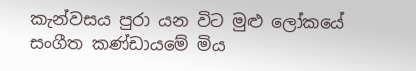කැන්වසය පුරා යන විට මුළු ලෝකයේ සංගීත කණ්ඩායමේ මිය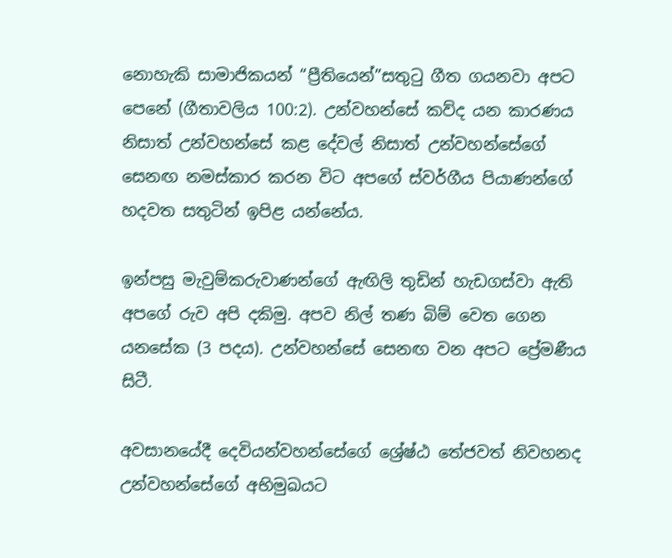නොහැකි සාමාජිකයන් “ප්‍රීතියෙන්”සතුටු ගීත ගයනවා අපට පෙනේ (ගීතාවලිය 100:2). උන්වහන්සේ කව්ද යන කාරණය නිසාත් උන්වහන්සේ කළ දේවල් නිසාත් උන්වහන්සේගේ සෙනඟ නමස්කාර කරන විට අපගේ ස්වර්ගීය පියාණන්ගේ හදවත සතුටින් ඉපිළ යන්නේය.

ඉන්පසු මැවුම්කරුවාණන්ගේ ඇඟිලි තුඩින් හැඩගස්වා ඇති අපගේ රුව අපි දකිමු. අපව නිල් තණ බිම් වෙත ගෙන යනසේක (3 පදය). උන්වහන්සේ සෙනඟ වන අපට ප්‍රේමණීය සිටී.

අවසානයේදී දෙවියන්වහන්සේගේ ශ්‍රේෂ්ඨ තේජවත් නිවහනද උන්වහන්සේගේ අභිමුඛයට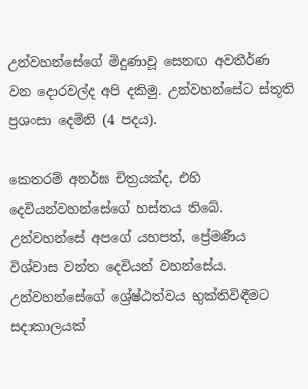උන්වහන්සේගේ මිදුණාවූ සෙනඟ අවතීර්ණ වන දොරවල්ද අපි දකිමු. උන්වහන්සේට ස්තූති ප්‍රශංසා දෙමිනි (4 පදය).

කෙතරම් අනර්ඝ චිත්‍රයක්ද, එහි දෙවියන්වහන්සේගේ හස්තය තිබේ. උන්වහන්සේ අපගේ යහපත්, ප්‍රේමණීය විශ්වාස වන්ත දෙවියන් වහන්සේය. උන්වහන්සේගේ ශ්‍රේෂ්ඨත්වය භුක්තිවිඳීමට සදාකාලයක්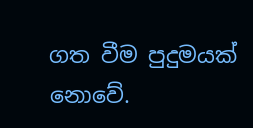ගත වීම පුදුමයක් නොවේ.